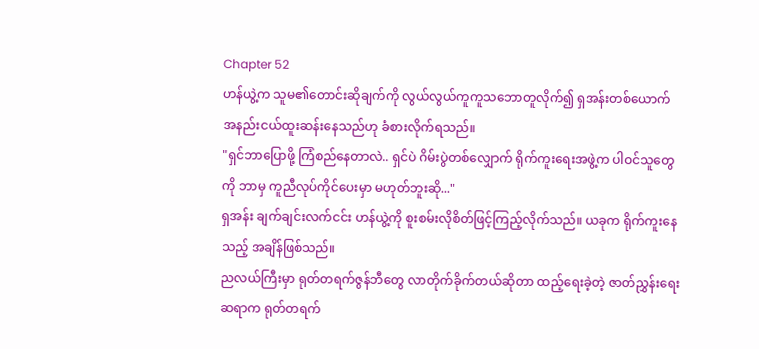Chapter 52
ဟန်ယွဲ့က သူမ၏တောင်းဆိုချက်ကို လွယ်လွယ်ကူကူသဘောတူလိုက်၍ ရှအန်းတစ်ယောက် အနည်းငယ်ထူးဆန်းနေသည်ဟု ခံစားလိုက်ရသည်။
"ရှင်ဘာပြောဖို့ ကြံစည်နေတာလဲ.. ရှင်ပဲ ဂိမ်းပွဲတစ်လျှောက် ရိုက်ကူးရေးအဖွဲ့က ပါဝင်သူတွေကို ဘာမှ ကူညီလုပ်ကိုင်ပေးမှာ မဟုတ်ဘူးဆို..."
ရှအန်း ချက်ချင်းလက်ငင်း ဟန်ယွဲ့ကို စူးစမ်းလိုစိတ်ဖြင့်ကြည့်လိုက်သည်။ ယခုက ရိုက်ကူးနေသည့် အချိန်ဖြစ်သည်။
ညလယ်ကြီးမှာ ရုတ်တရက်ဇွန်ဘီတွေ လာတိုက်ခိုက်တယ်ဆိုတာ ထည့်ရေးခဲ့တဲ့ ဇာတ်ညွှန်းရေးဆရာက ရုတ်တရက်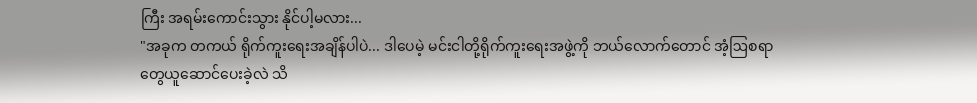ကြီး အရမ်းကောင်းသွား နိုင်ပါ့မလား...
"အခုက တကယ် ရိုက်ကူးရေးအချိန်ပါပဲ... ဒါပေမဲ့ မင်းငါတို့ရိုက်ကူးရေးအဖွဲ့ကို ဘယ်လောက်တောင် အံ့ဩစရာတွေယူဆောင်ပေးခဲ့လဲ သိ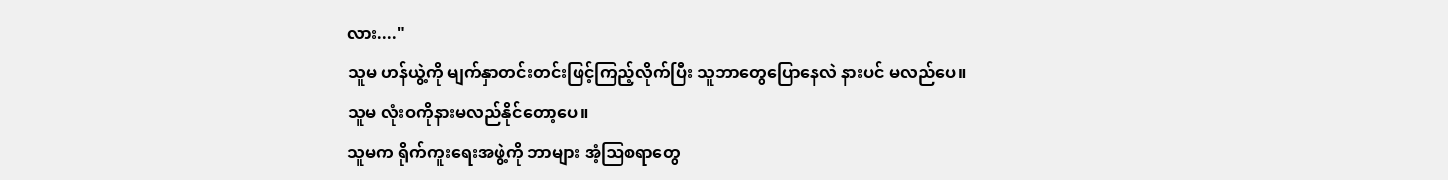လား...."
သူမ ဟန်ယွဲ့ကို မျက်နှာတင်းတင်းဖြင့်ကြည့်လိုက်ပြီး သူဘာတွေပြောနေလဲ နားပင် မလည်ပေ။
သူမ လုံးဝကိုနားမလည်နိုင်တော့ပေ။
သူမက ရိုက်ကူးရေးအဖွဲ့ကို ဘာများ အံ့ဩစရာတွေ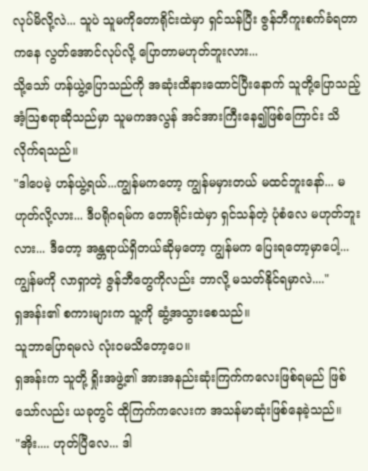လုပ်မိလို့လဲ... သူပဲ သူမကိုတောရိုင်းထဲမှာ ရှင်သန်ပြီး ဇွန်ဘီကူးစက်ခံရတာကနေ လွတ်အောင်လုပ်လို့ ပြောတာမဟုတ်ဘူးလား...
သို့သော် ဟန်ယွဲ့ပြောသည်ကို အဆုံးထိနားထောင်ပြီးနောက် သူတို့ပြောသည့် အံ့ဩစရာဆိုသည်မှာ သူမကအလွန် အင်အားကြီးနေ၍ဖြစ်ကြောင်း သိလိုက်ရသည်။
"ဒါပေမဲ့ ဟန်ယွဲ့ရယ်...ကျွန်မကတော့ ကျွန်မမှားတယ် မထင်ဘူးနော်... မဟုတ်လို့လား... ဒီပရိုဂရမ်က တောရိုင်းထဲမှာ ရှင်သန်တဲ့ ပုံစံလေ မဟုတ်ဘူးလား... ဒီတော့ အန္တရာယ်ရှိတယ်ဆိုမှတော့ ကျွန်မက ပြေးရတော့မှာပေါ့... ကျွန်မကို လာရှာတဲ့ ဇွန်ဘီတွေကိုလည်း ဘာလို့ မသတ်နိုင်ရမှာလဲ...."
ရှအန်း၏ စကားများက သူ့ကို ဆွံ့အသွားစေသည်။
သူဘာပြောရမလဲ လုံးဝမသိတော့ပေ။
ရှအန်းက သူတို့ ရှိုးအဖွဲ့၏ အားအနည်းဆုံးကြက်ကလေးဖြစ်ရမည် ဖြစ်သော်လည်း ယခုတွင် ထိုကြက်ကလေးက အသန်မာဆုံးဖြစ်နေခဲ့သည်။
"အိုး.... ဟုတ်ပြီလေ... ဒါ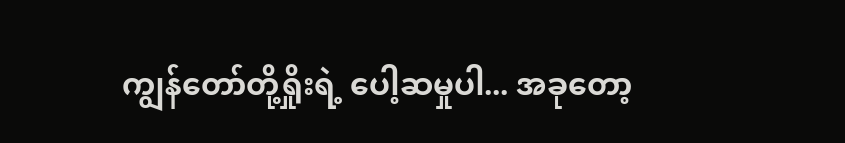ကျွန်တော်တို့ရှိုးရဲ့ ပေါ့ဆမှုပါ... အခုတော့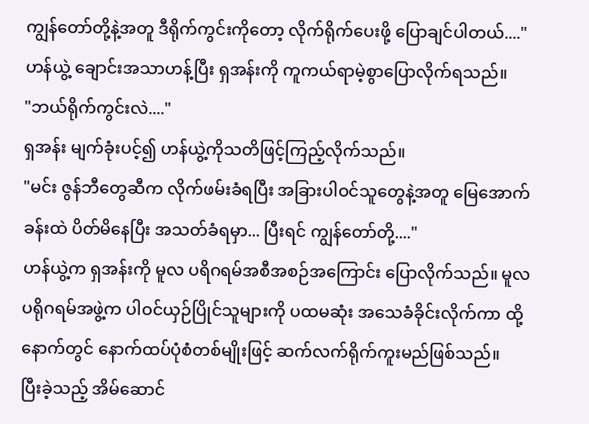ကျွန်တော်တို့နဲ့အတူ ဒီရိုက်ကွင်းကိုတော့ လိုက်ရိုက်ပေးဖို့ ပြောချင်ပါတယ်...."
ဟန်ယွဲ့ ချောင်းအသာဟန့်ပြီး ရှအန်းကို ကူကယ်ရာမဲ့စွာပြောလိုက်ရသည်။
"ဘယ်ရိုက်ကွင်းလဲ...."
ရှအန်း မျက်ခုံးပင့်၍ ဟန်ယွဲ့ကိုသတိဖြင့်ကြည့်လိုက်သည်။
"မင်း ဇွန်ဘီတွေဆီက လိုက်ဖမ်းခံရပြီး အခြားပါဝင်သူတွေနဲ့အတူ မြေအောက်ခန်းထဲ ပိတ်မိနေပြီး အသတ်ခံရမှာ... ပြီးရင် ကျွန်တော်တို့...."
ဟန်ယွဲ့က ရှအန်းကို မူလ ပရိဂရမ်အစီအစဉ်အကြောင်း ပြောလိုက်သည်။ မူလ ပရိုဂရမ်အဖွဲ့က ပါဝင်ယှဉ်ပြိုင်သူများကို ပထမဆုံး အသေခံခိုင်းလိုက်ကာ ထို့နောက်တွင် နောက်ထပ်ပုံစံတစ်မျိုးဖြင့် ဆက်လက်ရိုက်ကူးမည်ဖြစ်သည်။
ပြီးခဲ့သည့် အိမ်ဆောင်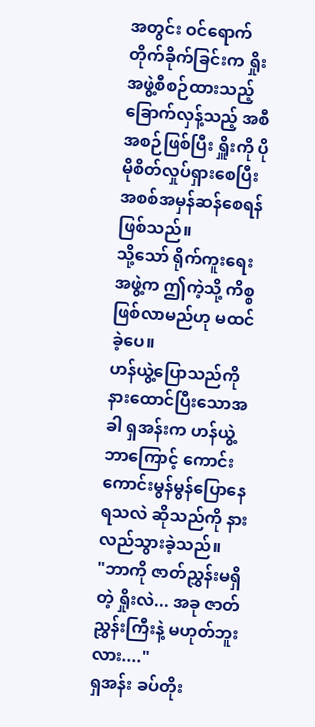အတွင်း ဝင်ရောက်တိုက်ခိုက်ခြင်းက ရှိုးအဖွဲ့စီစဉ်ထားသည့် ခြောက်လှန့်သည့် အစီအစဉ်ဖြစ်ပြီး ရှိူးကို ပိုမိုစိတ်လှုပ်ရှားစေပြီး အစစ်အမှန်ဆန်စေရန်ဖြစ်သည်။
သို့သော် ရိုက်ကူးရေးအဖွဲ့က ဤကဲ့သို့ ကိစ္စဖြစ်လာမည်ဟု မထင်ခဲ့ပေ။
ဟန်ယွဲ့ပြောသည်ကို နားထောင်ပြီးသောအခါ ရှအန်းက ဟန်ယွဲ့ဘာကြောင့် ကောင်းကောင်းမွန်မွန်ပြောနေရသလဲ ဆိုသည်ကို နားလည်သွားခဲ့သည်။
"ဘာကို ဇာတ်ညွှန်းမရှိတဲ့ ရှိုးလဲ... အခု ဇာတ်ညွှန်းကြီးနဲ့ မဟုတ်ဘူးလား...."
ရှအန်း ခပ်တိုး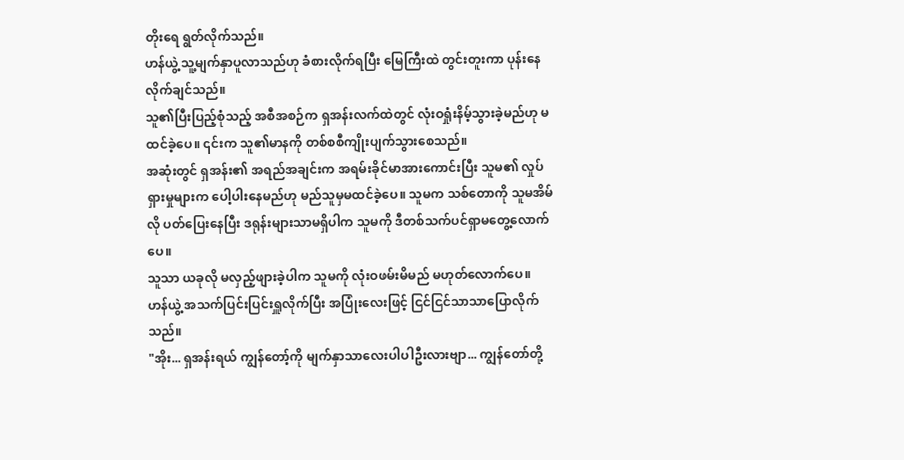တိုးရေ ရွတ်လိုက်သည်။
ဟန်ယွဲ့ သူ့မျက်နှာပူလာသည်ဟု ခံစားလိုက်ရပြီး မြေကြီးထဲ တွင်းတူးကာ ပုန်းနေလိုက်ချင်သည်။
သူ၏ပြီးပြည့်စုံသည့် အစီအစဉ်က ရှအန်းလက်ထဲတွင် လုံးဝရှုံးနိမ့်သွားခဲ့မည်ဟု မထင်ခဲ့ပေ။ ၎င်းက သူ၏မာနကို တစ်စစီကျိုးပျက်သွားစေသည်။
အဆုံးတွင် ရှအန်း၏ အရည်အချင်းက အရမ်းခိုင်မာအားကောင်းပြီး သူမ၏ လှုပ်ရှားမှုများက ပေါ့ပါးနေမည်ဟု မည်သူမှမထင်ခဲ့ပေ။ သူမက သစ်တောကို သူမအိမ်လို ပတ်ပြေးနေပြီး ဒရုန်းများသာမရှိပါက သူမကို ဒီတစ်သက်ပင်ရှာမတွေ့လောက်ပေ။
သူသာ ယခုလို မလှည့်ဖျားခဲ့ပါက သူမကို လုံးဝဖမ်းမိမည် မဟုတ်လောက်ပေ။
ဟန်ယွဲ့ အသက်ပြင်းပြင်းရှူလိုက်ပြီး အပြုံးလေးဖြင့် ငြင်ငြင်သာသာပြောလိုက်သည်။
"အိုး... ရှအန်းရယ် ကျွန်တော့်ကို မျက်နှာသာလေးပါပါဦးလားဗျာ... ကျွန်တော်တို့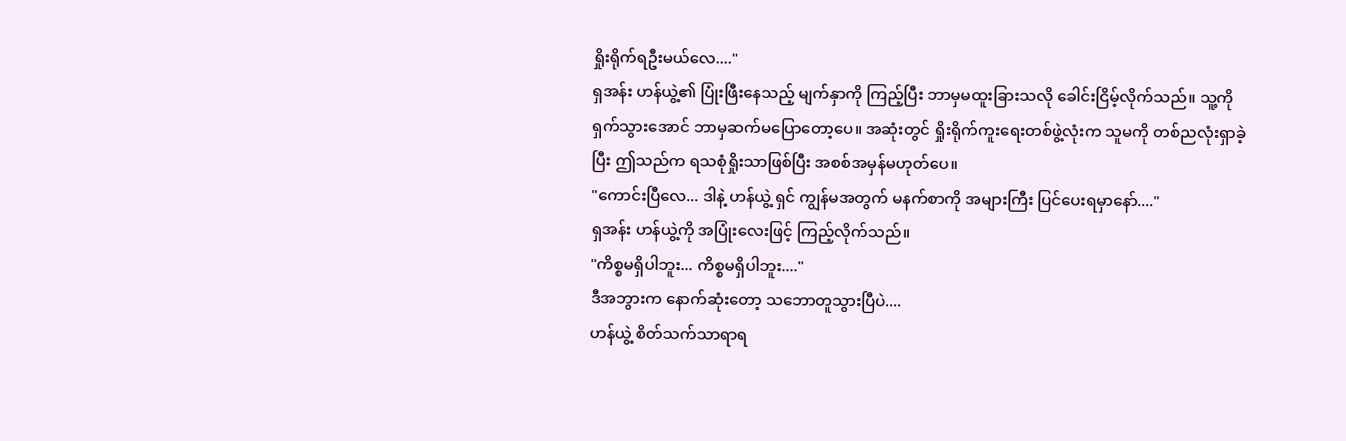ရှိုးရိုက်ရဦးမယ်လေ...."
ရှအန်း ဟန်ယွဲ့၏ ပြုံးဖြီးနေသည့် မျက်နှာကို ကြည့်ပြီး ဘာမှမထူးခြားသလို ခေါင်းငြိမ့်လိုက်သည်။ သူ့ကို ရှက်သွားအောင် ဘာမှဆက်မပြောတော့ပေ။ အဆုံးတွင် ရှိုးရိုက်ကူးရေးတစ်ဖွဲ့လုံးက သူမကို တစ်ညလုံးရှာခဲ့ပြီး ဤသည်က ရသစုံရှိုးသာဖြစ်ပြီး အစစ်အမှန်မဟုတ်ပေ။
"ကောင်းပြီလေ... ဒါနဲ့ ဟန်ယွဲ့ ရှင် ကျွန်မအတွက် မနက်စာကို အများကြီး ပြင်ပေးရမှာနော်...."
ရှအန်း ဟန်ယွဲ့ကို အပြုံးလေးဖြင့် ကြည့်လိုက်သည်။
"ကိစ္စမရှိပါဘူး... ကိစ္စမရှိပါဘူး...."
ဒီအဘွားက နောက်ဆုံးတော့ သဘောတူသွားပြီပဲ....
ဟန်ယွဲ့ စိတ်သက်သာရာရ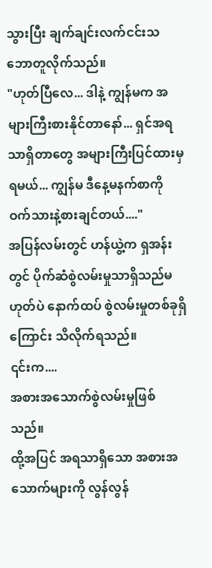သွားပြီး ချက်ချင်းလက်ငင်းသဘောတူလိုက်သည်။
"ဟုတ်ပြီလေ... ဒါနဲ့ ကျွန်မက အများကြီးစားနိုင်တာနော်... ရှင်အရသာရှိတာတွေ အများကြီးပြင်ထားမှရမယ်... ကျွန်မ ဒီနေ့မနက်စာကို ဝက်သားနဲ့စားချင်တယ်...."
အပြန်လမ်းတွင် ဟန်ယွဲ့က ရှအန်းတွင် ပိုက်ဆံစွဲလမ်းမှုသာရှိသည်မဟုတ်ပဲ နောက်ထပ် စွဲလမ်းမှုတစ်ခုရှိကြောင်း သိလိုက်ရသည်။
၎င်းက....
အစားအသောက်စွဲလမ်းမှုဖြစ်သည်။
ထို့အပြင် အရသာရှိသော အစားအသောက်များကို လွန်လွန်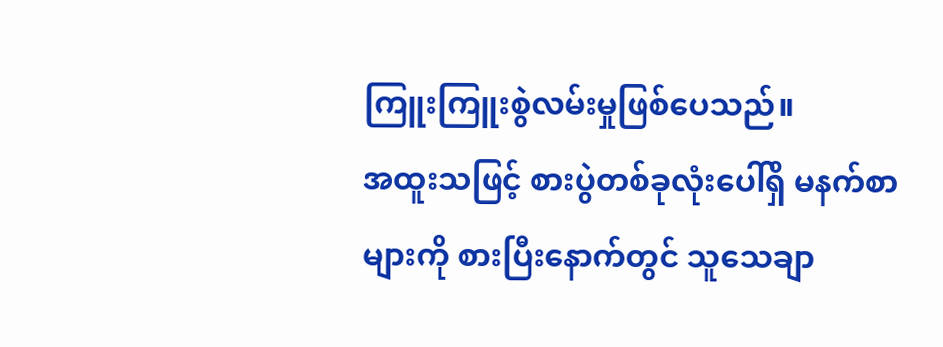ကြူးကြူးစွဲလမ်းမှုဖြစ်ပေသည်။
အထူးသဖြင့် စားပွဲတစ်ခုလုံးပေါ်ရှိ မနက်စာများကို စားပြီးနောက်တွင် သူသေချာ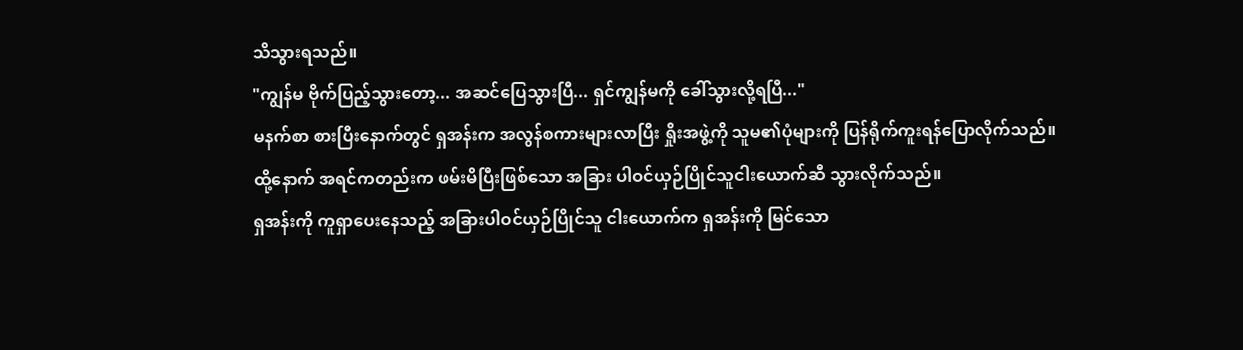သိသွားရသည်။
"ကျွန်မ ဗိုက်ပြည့်သွားတော့... အဆင်ပြေသွားပြီ... ရှင်ကျွန်မကို ခေါ်သွားလို့ရပြီ..."
မနက်စာ စားပြီးနောက်တွင် ရှအန်းက အလွန်စကားများလာပြီး ရှိုးအဖွဲ့ကို သူမ၏ပုံများကို ပြန်ရိုက်ကူးရန်ပြောလိုက်သည်။
ထို့နောက် အရင်ကတည်းက ဖမ်းမိပြီးဖြစ်သော အခြား ပါဝင်ယှဉ်ပြိုင်သူငါးယောက်ဆီ သွားလိုက်သည်။
ရှအန်းကို ကူရှာပေးနေသည့် အခြားပါဝင်ယှဉ်ပြိုင်သူ ငါးယောက်က ရှအန်းကို မြင်သော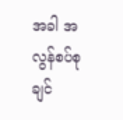အခါ အလွန်စပ်စုချင်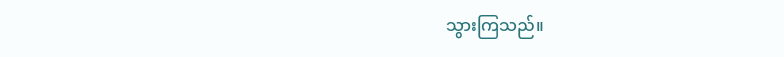သွားကြသည်။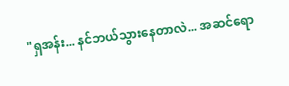"ရှအန်း... နင်ဘယ်သွားနေတာလဲ... အဆင်ရော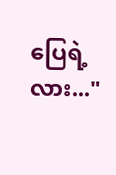ပြေရဲ့လား..."